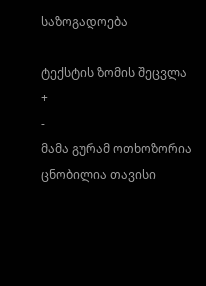საზოგადოება

ტექსტის ზომის შეცვლა
+
-
მამა გურამ ოთხოზორია ცნობილია თავისი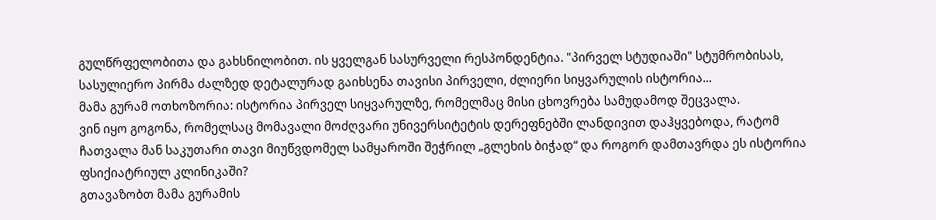გულწრფელობითა და გახსნილობით. ის ყველგან სასურველი რესპონდენტია. "პირველ სტუდიაში" სტუმრობისას, სასულიერო პირმა ძალზედ დეტალურად გაიხსენა თავისი პირველი, ძლიერი სიყვარულის ისტორია...
მამა გურამ ოთხოზორია: ისტორია პირველ სიყვარულზე, რომელმაც მისი ცხოვრება სამუდამოდ შეცვალა.
ვინ იყო გოგონა, რომელსაც მომავალი მოძღვარი უნივერსიტეტის დერეფნებში ლანდივით დაჰყვებოდა, რატომ ჩათვალა მან საკუთარი თავი მიუწვდომელ სამყაროში შეჭრილ „გლეხის ბიჭად“ და როგორ დამთავრდა ეს ისტორია ფსიქიატრიულ კლინიკაში?
გთავაზობთ მამა გურამის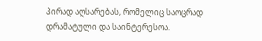პირად აღსარებას, რომელიც საოცრად დრამატული და საინტერესოა.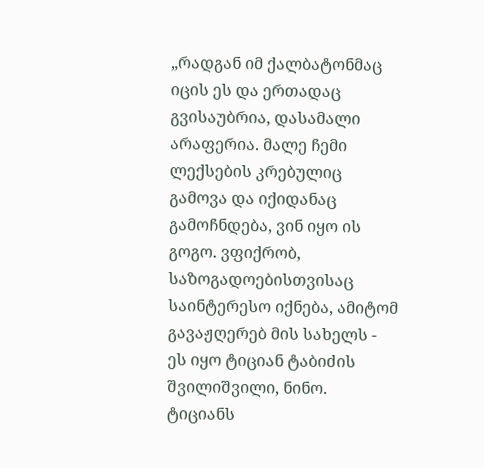„რადგან იმ ქალბატონმაც იცის ეს და ერთადაც გვისაუბრია, დასამალი არაფერია. მალე ჩემი ლექსების კრებულიც გამოვა და იქიდანაც გამოჩნდება, ვინ იყო ის გოგო. ვფიქრობ, საზოგადოებისთვისაც საინტერესო იქნება, ამიტომ გავაჟღერებ მის სახელს - ეს იყო ტიციან ტაბიძის შვილიშვილი, ნინო.
ტიციანს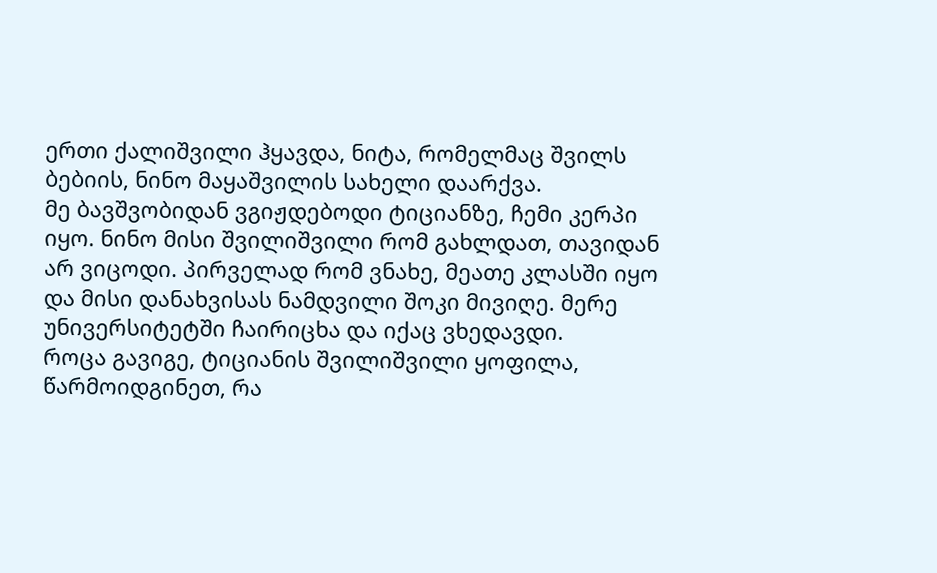ერთი ქალიშვილი ჰყავდა, ნიტა, რომელმაც შვილს ბებიის, ნინო მაყაშვილის სახელი დაარქვა.
მე ბავშვობიდან ვგიჟდებოდი ტიციანზე, ჩემი კერპი იყო. ნინო მისი შვილიშვილი რომ გახლდათ, თავიდან არ ვიცოდი. პირველად რომ ვნახე, მეათე კლასში იყო და მისი დანახვისას ნამდვილი შოკი მივიღე. მერე უნივერსიტეტში ჩაირიცხა და იქაც ვხედავდი.
როცა გავიგე, ტიციანის შვილიშვილი ყოფილა, წარმოიდგინეთ, რა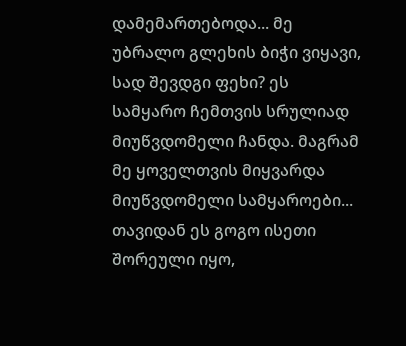დამემართებოდა... მე უბრალო გლეხის ბიჭი ვიყავი, სად შევდგი ფეხი? ეს სამყარო ჩემთვის სრულიად მიუწვდომელი ჩანდა. მაგრამ მე ყოველთვის მიყვარდა მიუწვდომელი სამყაროები...
თავიდან ეს გოგო ისეთი შორეული იყო,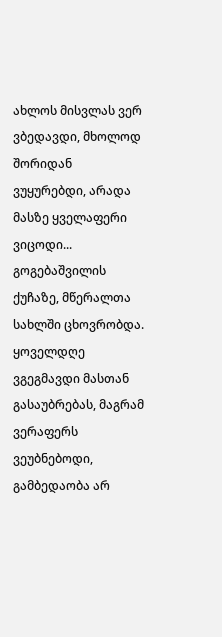ახლოს მისვლას ვერ ვბედავდი, მხოლოდ შორიდან ვუყურებდი, არადა მასზე ყველაფერი ვიცოდი... გოგებაშვილის ქუჩაზე, მწერალთა სახლში ცხოვრობდა. ყოველდღე ვგეგმავდი მასთან გასაუბრებას, მაგრამ ვერაფერს ვეუბნებოდი, გამბედაობა არ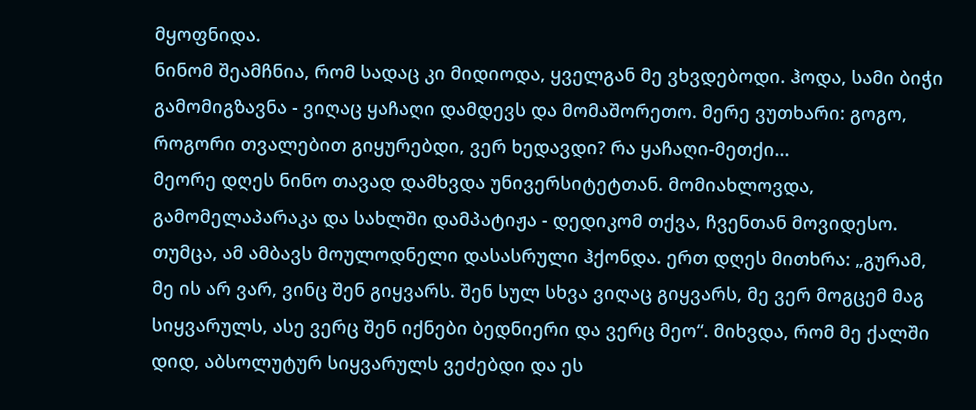მყოფნიდა.
ნინომ შეამჩნია, რომ სადაც კი მიდიოდა, ყველგან მე ვხვდებოდი. ჰოდა, სამი ბიჭი გამომიგზავნა - ვიღაც ყაჩაღი დამდევს და მომაშორეთო. მერე ვუთხარი: გოგო, როგორი თვალებით გიყურებდი, ვერ ხედავდი? რა ყაჩაღი-მეთქი...
მეორე დღეს ნინო თავად დამხვდა უნივერსიტეტთან. მომიახლოვდა, გამომელაპარაკა და სახლში დამპატიჟა - დედიკომ თქვა, ჩვენთან მოვიდესო.
თუმცა, ამ ამბავს მოულოდნელი დასასრული ჰქონდა. ერთ დღეს მითხრა: „გურამ, მე ის არ ვარ, ვინც შენ გიყვარს. შენ სულ სხვა ვიღაც გიყვარს, მე ვერ მოგცემ მაგ სიყვარულს, ასე ვერც შენ იქნები ბედნიერი და ვერც მეო“. მიხვდა, რომ მე ქალში დიდ, აბსოლუტურ სიყვარულს ვეძებდი და ეს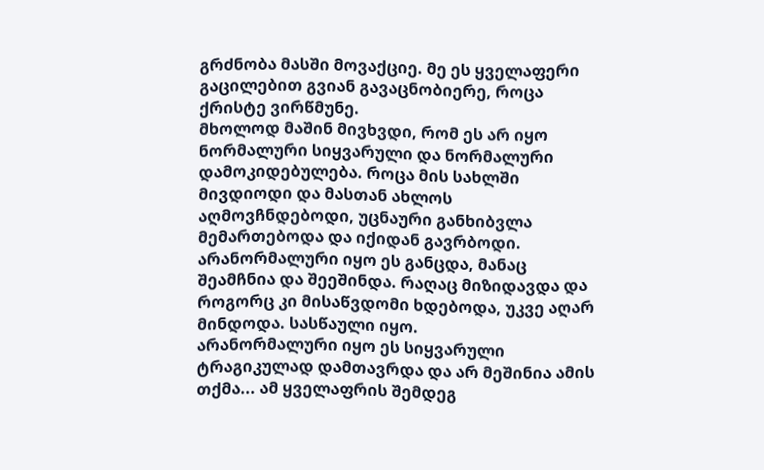გრძნობა მასში მოვაქციე. მე ეს ყველაფერი გაცილებით გვიან გავაცნობიერე, როცა ქრისტე ვირწმუნე.
მხოლოდ მაშინ მივხვდი, რომ ეს არ იყო ნორმალური სიყვარული და ნორმალური დამოკიდებულება. როცა მის სახლში მივდიოდი და მასთან ახლოს აღმოვჩნდებოდი, უცნაური განხიბვლა მემართებოდა და იქიდან გავრბოდი. არანორმალური იყო ეს განცდა, მანაც შეამჩნია და შეეშინდა. რაღაც მიზიდავდა და როგორც კი მისაწვდომი ხდებოდა, უკვე აღარ მინდოდა. სასწაული იყო.
არანორმალური იყო ეს სიყვარული ტრაგიკულად დამთავრდა და არ მეშინია ამის თქმა... ამ ყველაფრის შემდეგ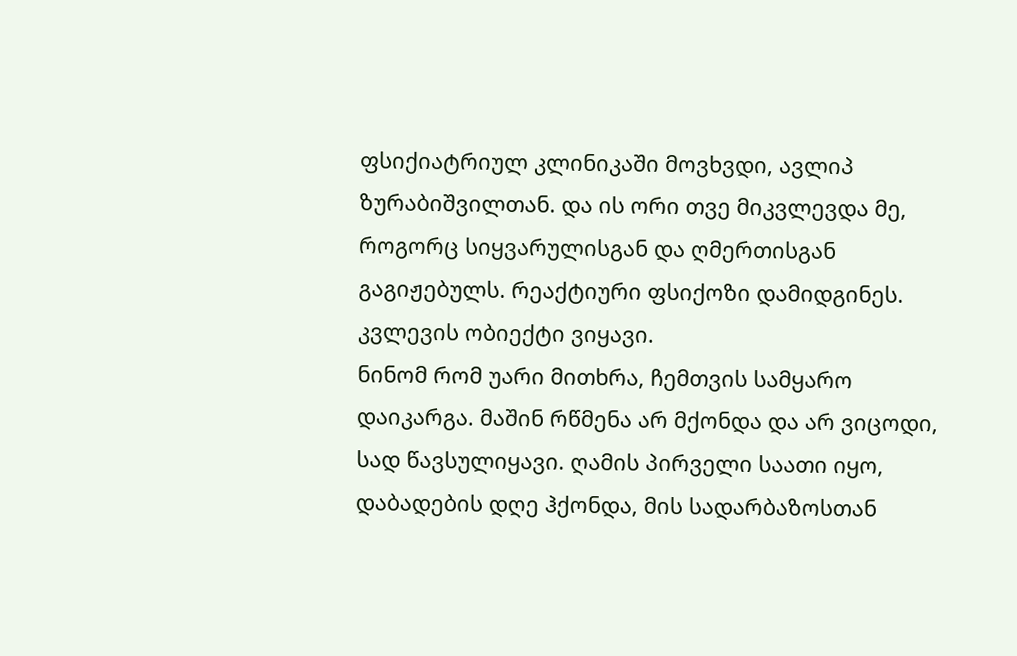ფსიქიატრიულ კლინიკაში მოვხვდი, ავლიპ ზურაბიშვილთან. და ის ორი თვე მიკვლევდა მე, როგორც სიყვარულისგან და ღმერთისგან გაგიჟებულს. რეაქტიური ფსიქოზი დამიდგინეს. კვლევის ობიექტი ვიყავი.
ნინომ რომ უარი მითხრა, ჩემთვის სამყარო დაიკარგა. მაშინ რწმენა არ მქონდა და არ ვიცოდი, სად წავსულიყავი. ღამის პირველი საათი იყო, დაბადების დღე ჰქონდა, მის სადარბაზოსთან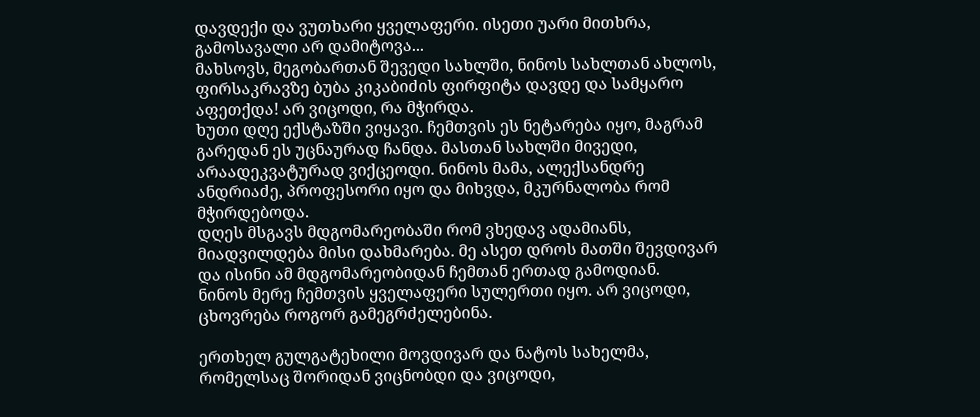დავდექი და ვუთხარი ყველაფერი. ისეთი უარი მითხრა, გამოსავალი არ დამიტოვა...
მახსოვს, მეგობართან შევედი სახლში, ნინოს სახლთან ახლოს, ფირსაკრავზე ბუბა კიკაბიძის ფირფიტა დავდე და სამყარო აფეთქდა! არ ვიცოდი, რა მჭირდა.
ხუთი დღე ექსტაზში ვიყავი. ჩემთვის ეს ნეტარება იყო, მაგრამ გარედან ეს უცნაურად ჩანდა. მასთან სახლში მივედი, არაადეკვატურად ვიქცეოდი. ნინოს მამა, ალექსანდრე ანდრიაძე, პროფესორი იყო და მიხვდა, მკურნალობა რომ მჭირდებოდა.
დღეს მსგავს მდგომარეობაში რომ ვხედავ ადამიანს, მიადვილდება მისი დახმარება. მე ასეთ დროს მათში შევდივარ და ისინი ამ მდგომარეობიდან ჩემთან ერთად გამოდიან.
ნინოს მერე ჩემთვის ყველაფერი სულერთი იყო. არ ვიცოდი, ცხოვრება როგორ გამეგრძელებინა.

ერთხელ გულგატეხილი მოვდივარ და ნატოს სახელმა, რომელსაც შორიდან ვიცნობდი და ვიცოდი,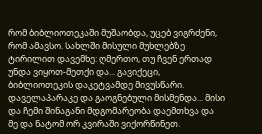რომ ბიბლიოთეკაში მუშაობდა, უცებ ვიგრძენი, რომ ამავსო. სახლში მისული მუხლებზე ტირილით დავემხე: ღმერთო, თუ ჩვენ ერთად უნდა ვიყოთ-მეთქი და... გავიქეცი, ბიბლიოთეკის დაკეტვამდე მივუსწარი. დაველაპარაკე და გაოგნებული მისმენდა... მისი და ჩემი შინაგანი მდგომარეობა დაემთხვა და მე და ნატომ ორ კვირაში ვიქორწინეთ.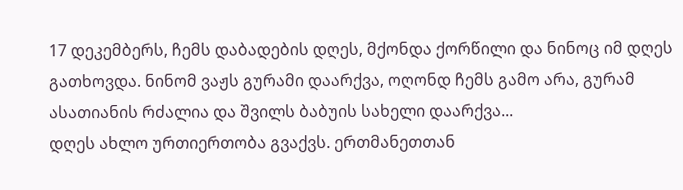17 დეკემბერს, ჩემს დაბადების დღეს, მქონდა ქორწილი და ნინოც იმ დღეს გათხოვდა. ნინომ ვაჟს გურამი დაარქვა, ოღონდ ჩემს გამო არა, გურამ ასათიანის რძალია და შვილს ბაბუის სახელი დაარქვა...
დღეს ახლო ურთიერთობა გვაქვს. ერთმანეთთან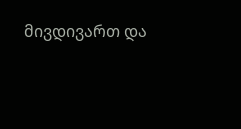მივდივართ და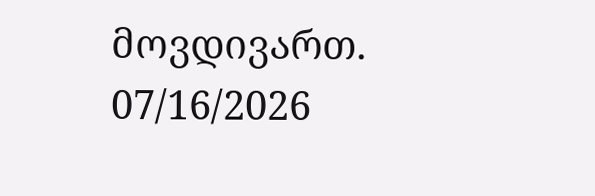მოვდივართ.
07/16/2026